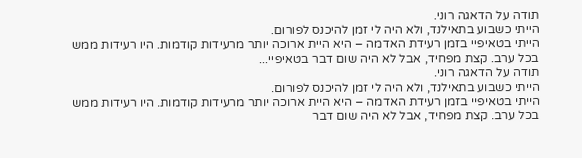תודה על הדאגה רוני.
הייתי כשבוע בתאילנד, ולא היה לי זמן להיכנס לפורום.
הייתי בטאיפיי בזמן רעידת האדמה – היא היית ארוכה יותר מרעידות קודמות. היו רעידות ממש בכל ערב. קצת מפחיד, אבל לא היה שום דבר בטאיפיי...
תודה על הדאגה רוני.
הייתי כשבוע בתאילנד, ולא היה לי זמן להיכנס לפורום.
הייתי בטאיפיי בזמן רעידת האדמה – היא היית ארוכה יותר מרעידות קודמות. היו רעידות ממש בכל ערב. קצת מפחיד, אבל לא היה שום דבר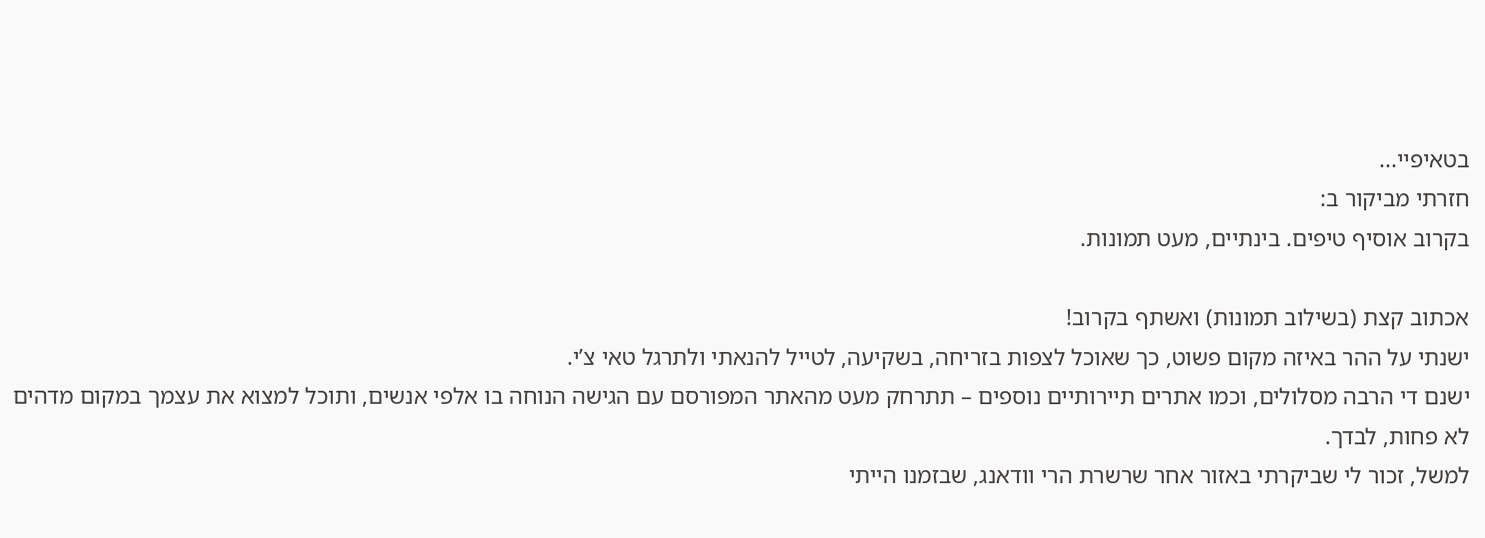בטאיפיי...
חזרתי מביקור ב:
בקרוב אוסיף טיפים. בינתיים, מעט תמונות.

אכתוב קצת (בשילוב תמונות) ואשתף בקרוב!
ישנתי על ההר באיזה מקום פשוט, כך שאוכל לצפות בזריחה, בשקיעה, לטייל להנאתי ולתרגל טאי צ’י.
ישנם די הרבה מסלולים, וכמו אתרים תיירותיים נוספים – תתרחק מעט מהאתר המפורסם עם הגישה הנוחה בו אלפי אנשים, ותוכל למצוא את עצמך במקום מדהים לא פחות, לבדך.
למשל, זכור לי שביקרתי באזור אחר שרשרת הרי וודאנג, שבזמנו הייתי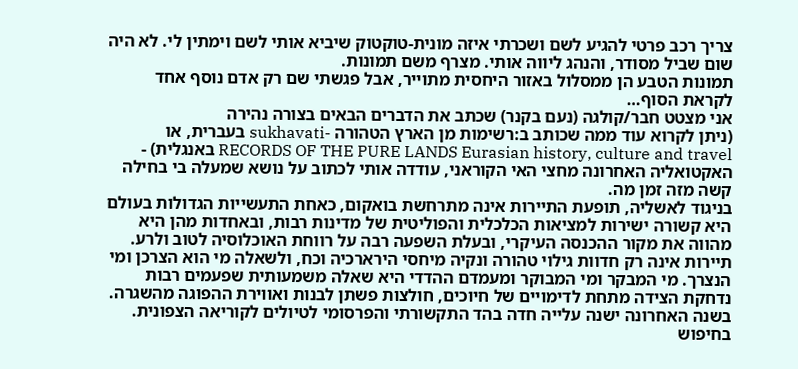צריך רכב פרטי להגיע לשם ושכרתי איזה מונית-טוקטוק שיביא אותי לשם וימתין לי. לא היה שום שביל מסודר, והנהג ליווה אותי. מצרף משם תמונות.
תמונות הטבע הן ממסלול באזור היחסית מתוייר, אבל פגשתי שם רק אדם נוסף אחד לקראת הסוף…
אני מצטט חבר/קולגה (נעם בקנר) שכתב את הדברים הבאים בצורה נהירה
(ניתן לקרוא עוד ממה שכותב ב:רשימות מן הארץ הטהורה -sukhavati בעברית, או RECORDS OF THE PURE LANDS Eurasian history, culture and travel באנגלית) -
האקטואליה האחרונה מחצי האי הקוראני, עודדה אותי לכתוב על נושא שמעלה בי בחילה קשה מזה זמן מה.
בניגוד לאשליה, תופעת התיירות אינה מתרחשת בואקום, כאחת התעשייות הגדולות בעולם היא קשורה ישירות למציאות הכלכלית והפוליטית של מדינות רבות, ובאחדות מהן היא מהווה את מקור ההכנסה העיקרי, ובעלת השפעה רבה על רווחת האוכלוסיה לטוב ולרע.
תיירות אינה רק חדוות גילוי טהורה ונקיה מיחסי הירארכיה וכח, ולשאלה מי הוא הצרכן ומי הנצרך. מי המבקר ומי המבוקר ומעמדם ההדדי היא שאלה משמעותית שפעמים רבות נדחקת הצידה מתחת לדימויים של חיוכים, חולצות פשתן לבנות ואווירת ההפוגה מהשגרה.
בשנה האחרונה ישנה עלייה חדה בהד התקשורתי והפרסומי לטיולים לקוריאה הצפונית. בחיפוש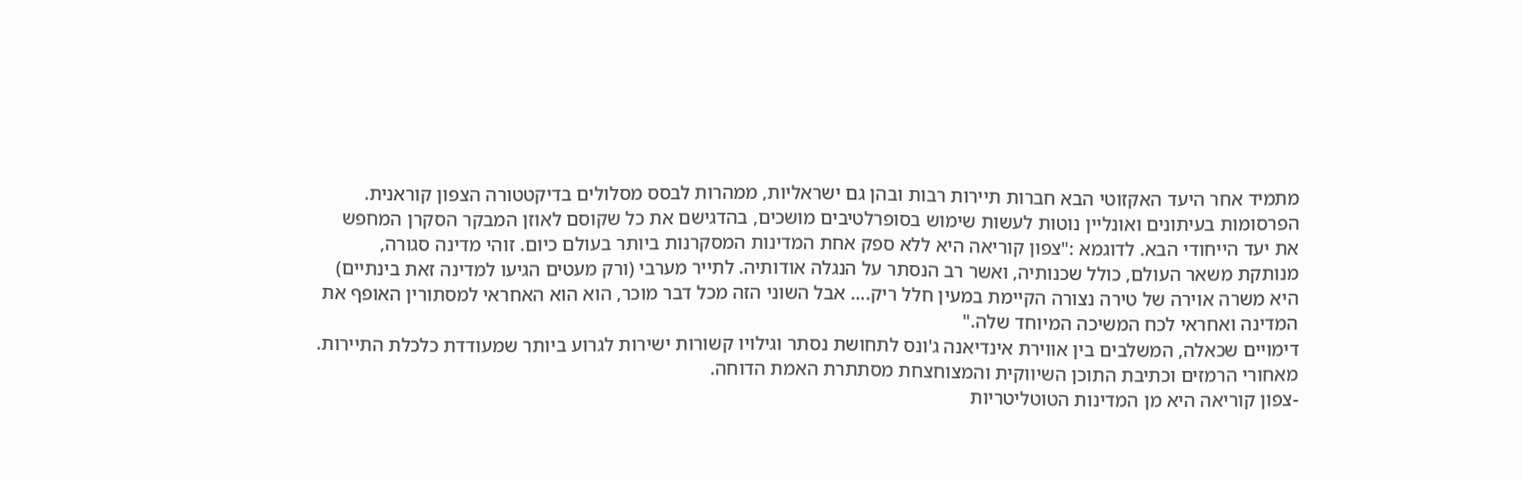מתמיד אחר היעד האקזוטי הבא חברות תיירות רבות ובהן גם ישראליות, ממהרות לבסס מסלולים בדיקטטורה הצפון קוראנית. הפרסומות בעיתונים ואונליין נוטות לעשות שימוש בסופרלטיבים מושכים, בהדגישם את כל שקוסם לאוזן המבקר הסקרן המחפש את יעד הייחודי הבא. לדוגמא :"צפון קוריאה היא ללא ספק אחת המדינות המסקרנות ביותר בעולם כיום. זוהי מדינה סגורה, מנותקת משאר העולם, כולל שכנותיה, ואשר רב הנסתר על הנגלה אודותיה. לתייר מערבי (ורק מעטים הגיעו למדינה זאת בינתיים) היא משרה אוירה של טירה נצורה הקיימת במעין חלל ריק.… אבל השוני הזה מכל דבר מוכר, הוא הוא האחראי למסתורין האופף את המדינה ואחראי לכח המשיכה המיוחד שלה."
דימויים שכאלה, המשלבים בין אווירת אינדיאנה ג'ונס לתחושת נסתר וגילויו קשורות ישירות לגרוע ביותר שמעודדת כלכלת התיירות. מאחורי הרמזים וכתיבת התוכן השיווקית והמצוחצחת מסתתרת האמת הדוחה.
-צפון קוריאה היא מן המדינות הטוטליטריות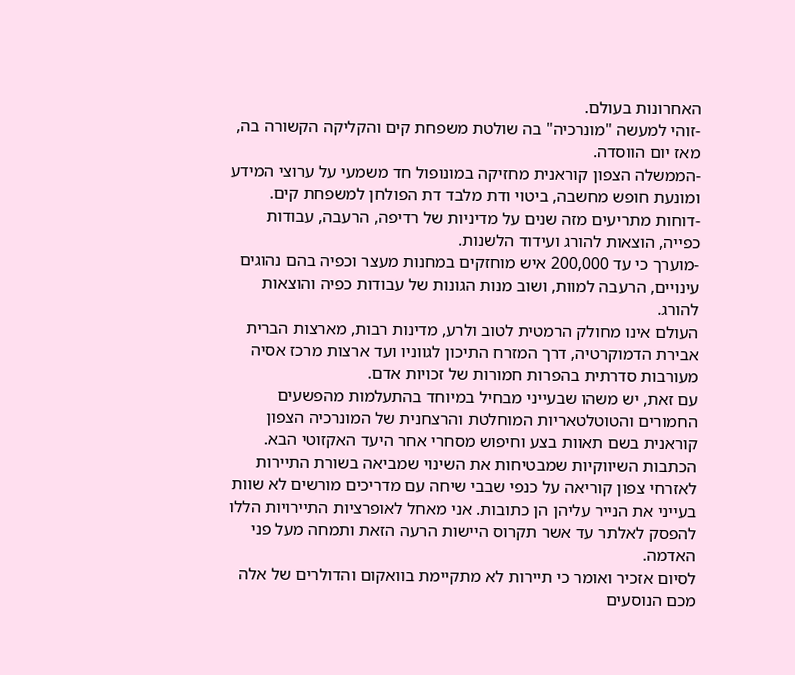האחרונות בעולם.
-זוהי למעשה "מונרכיה" בה שולטת משפחת קים והקליקה הקשורה בה, מאז יום הווסדה.
-הממשלה הצפון קוראנית מחזיקה במונופול חד משמעי על ערוצי המידע ומונעת חופש מחשבה, ביטוי ודת מלבד דת הפולחן למשפחת קים.
-דוחות מתריעים מזה שנים על מדיניות של רדיפה, הרעבה, עבודות כפייה, הוצאות להורג ועידוד הלשנות.
-מוערך כי עד 200,000 איש מוחזקים במחנות מעצר וכפיה בהם נהוגים עינויים, הרעבה למוות, ושוב מנות הגונות של עבודות כפיה והוצאות להורג.
העולם אינו מחולק הרמטית לטוב ולרע, מדינות רבות, מארצות הברית אבירת הדמוקרטיה, דרך המזרח התיכון לגווניו ועד ארצות מרכז אסיה מעורבות סדרתית בהפרות חמורות של זכויות אדם.
עם זאת, יש משהו שבעייני מבחיל במיוחד בהתעלמות מהפשעים החמורים והטוטלטאריות המוחלטת והרצחנית של המונרכיה הצפון קוראנית בשם תאוות בצע וחיפוש מסחרי אחר היעד האקזוטי הבא.
הכתבות השיווקיות שמבטיחות את השינוי שמביאה בשורת התיירות לאזרחי צפון קוריאה על כנפי שבבי שיחה עם מדריכים מורשים לא שוות בעייני את הנייר עליהן הן כתובות. אני מאחל לאופרציות התיירויות הללו להפסק לאלתר עד אשר תקרוס היישות הרעה הזאת ותמחה מעל פני האדמה.
לסיום אזכיר ואומר כי תיירות לא מתקיימת בוואקום והדולרים של אלה מכם הנוסעים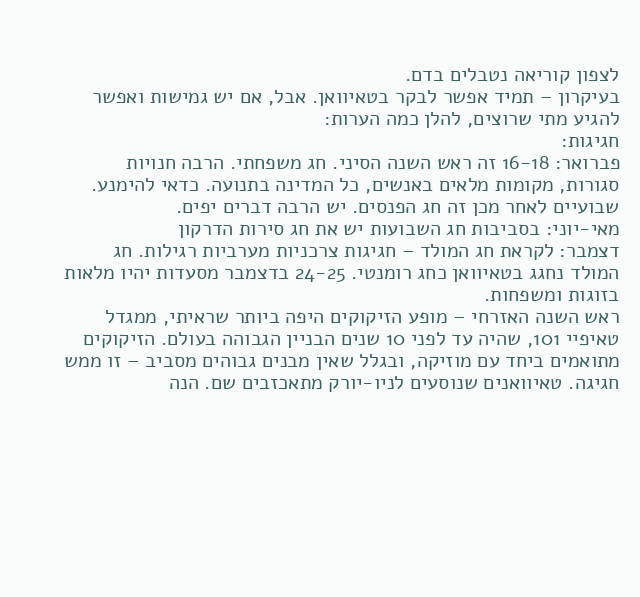לצפון קוריאה נטבלים בדם.
בעיקרון – תמיד אפשר לבקר בטאיוואן. אבל, אם יש גמישות ואפשר להגיע מתי שרוצים, להלן כמה הערות:
חגיגות:
פברואר: 16-18 זה ראש השנה הסיני. חג משפחתי. הרבה חנויות סגורות, מקומות מלאים באנשים, כל המדינה בתנועה. כדאי להימנע.
שבועיים לאחר מכן זה חג הפנסים. יש הרבה דברים יפים.
מאי-יוני: בסביבות חג השבועות יש את חג סירות הדרקון
דצמבר: לקראת חג המולד – חגיגות צרכניות מערביות רגילות. חג המולד נחגג בטאיוואן כחג רומנטי. 24-25 בדצמבר מסעדות יהיו מלאות בזוגות ומשפחות.
ראש השנה האזרחי – מופע הזיקוקים היפה ביותר שראיתי, ממגדל טאיפיי 101, שהיה עד לפני 10 שנים הבניין הגבוהה בעולם. הזיקוקים מתואמים ביחד עם מוזיקה, ובגלל שאין מבנים גבוהים מסביב – זו ממש חגיגה. טאיוואנים שנוסעים לניו-יורק מתאכזבים שם. הנה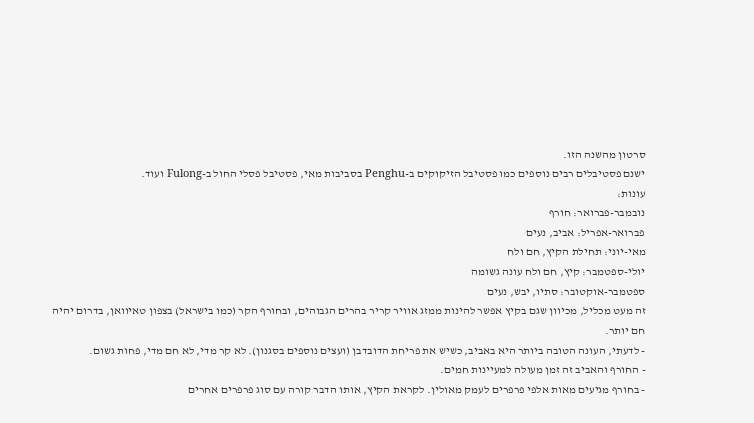סרטון מהשנה הזו.
ישנם פסטיבלים רבים נוספים כמו פסטיבל הזיקוקים ב-Penghu בסביבות מאי, פסטיבל פסלי החול ב-Fulong ועוד.
עונות:
נובמבר-פברואר: חורף
פברואר-אפריל: אביב, נעים
מאי-יוני: תחילת הקיץ, חם ולח
יולי-ספטמבר: קיץ, חם ולח עונה גשומה
ספטמבר-אוקטובר: סתיו, יבש, נעים
זה מעט מכליל, מכיוון שגם בקיץ אפשר להינות ממזג אוויר קריר בהרים הגבוהים, ובחורף הקר (כמו בישראל) בצפון טאיוואן, בדרום יהיה חם יותר.
- לדעתי, העונה הטובה ביותר היא באביב, כשיש את פריחת הדובדבן (ועצים נוספים בסגנון). לא קר מדי, לא חם מדי, פחות גשום.
- החורף והאביב זה זמן מעולה למעיינות חמים.
- בחורף מגיעים מאות אלפי פרפרים לעמק מאולין. לקראת הקיץ, אותו הדבר קורה עם סוג פרפרים אחרים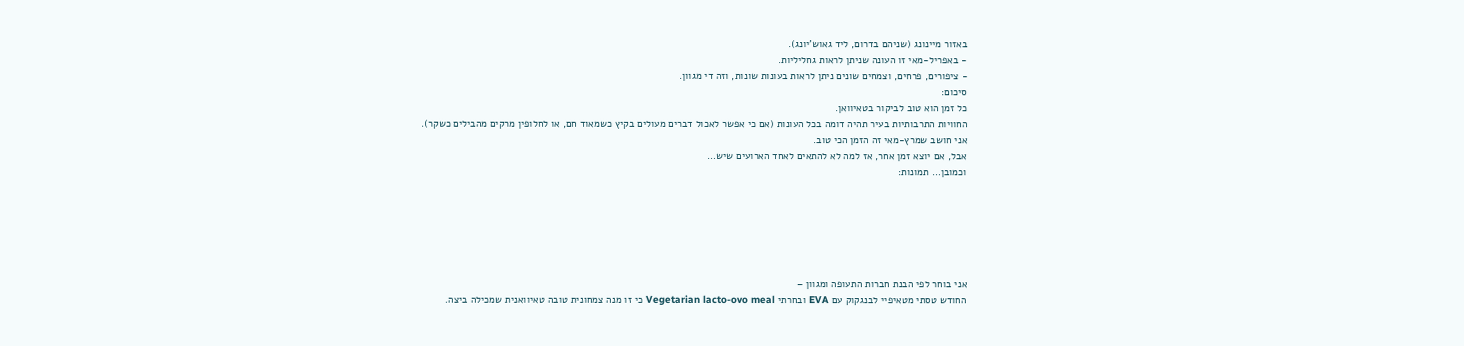באזור מיינונג (שניהם בדרום, ליד גאוש’יונג).
- באפריל-מאי זו העונה שניתן לראות גחליליות.
- ציפורים, פרחים, וצמחים שונים ניתן לראות בעונות שונות, וזה די מגוון.
סיכום:
כל זמן הוא טוב לביקור בטאיוואן.
החוויות התרבותיות בעיר תהיה דומה בכל העונות (אם כי אפשר לאכול דברים מעולים בקיץ כשמאוד חם, או לחלופין מרקים מהבילים כשקר).
אני חושב שמרץ-מאי זה הזמן הכי טוב.
אבל, אם יוצא זמן אחר, אז למה לא להתאים לאחד הארועים שיש…
וכמובן… תמונות:






אני בוחר לפי הבנת חברות התעופה ומגוון –
החודש טסתי מטאיפיי לבנגקוק עם EVA ובחרתי Vegetarian lacto-ovo meal כי זו מנה צמחונית טובה טאיוואנית שמכילה ביצה.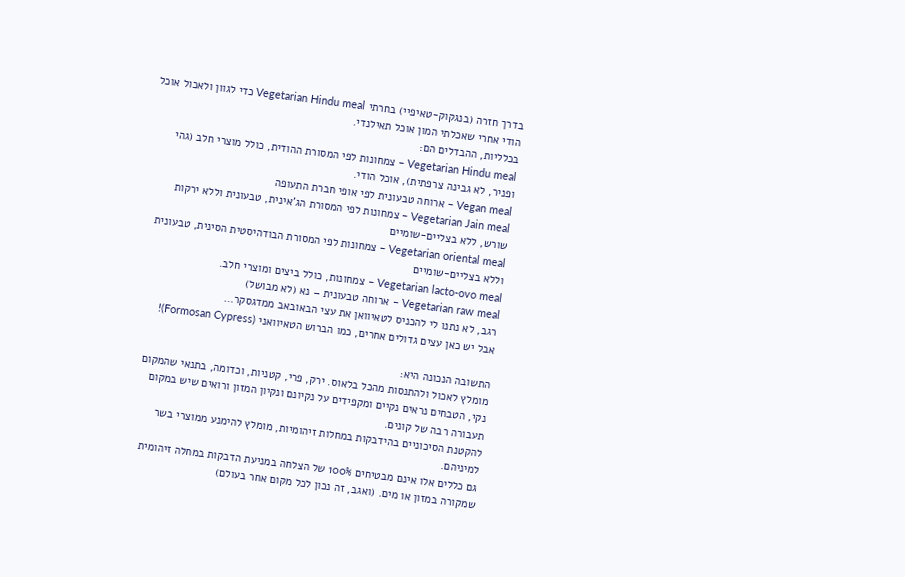בדרך חזרה (בנגקוק-טאיפיי) בחרתי Vegetarian Hindu meal כדי לגוון ולאכול אוכל הודי אחרי שאכלתי המון אוכל תאילנדי.
בכלליות, ההבדלים הם:
Vegetarian Hindu meal – צמחונות לפי המסורת ההודית, כולל מוצרי חלב (גהי ופניר, לא גבינה צרפתית), אוכל הודי.
Vegan meal – ארוחה טבעונית לפי אופי חברת התעופה
Vegetarian Jain meal – צמחונות לפי המסורת הג’אינית, טבעונית וללא ירקות שורש, ללא בצליים-שומיים
Vegetarian oriental meal – צמחונות לפי המסורת הבודהיסטית הסינית, טבעונית וללא בצליים-שומיים
Vegetarian lacto-ovo meal – צמחונות, כולל ביצים ומוצרי חלב.
Vegetarian raw meal – ארוחה טבעונית – נא (לא מבושל)
רגב, לא נתנו לי להכניס לטאיוואן את עצי הבאובאב ממדגסקר…
אבל יש כאן עצים גדולים אחרים, כמו הברוש הטאיוואני (Formosan Cypress)!

התשובה הנכונה היא:
מומלץ לאכול ולהתנסות מהכל בלאוס. ירק, פרי, קטניות, וכדומה, בתנאי שהמקום נקי, הטבחים נראים נקיים ומקפידים על נקיונם ונקיון המזון ורואים שיש במקום תעבורה רבה של קונים.
להקטנת הסיכוניים בהידבקות במחלות זיהומיות, מומלץ להימנע ממוצרי בשר למיניהם.
גם כללים אלו אינם מבטיחים 100% של הצלחה במניעת הדבקות במחלה זיהומית שמקורה במזון או מים. (ואגב, זה נכון לכל מקום אחר בעולם)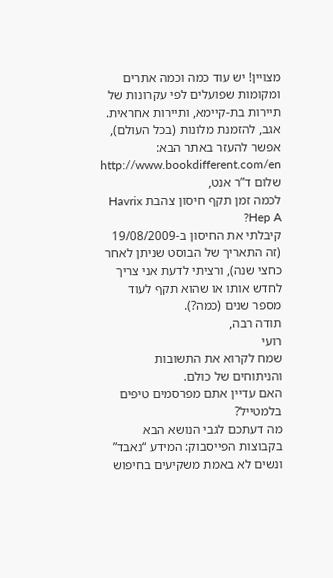מצויין! יש עוד כמה וכמה אתרים ומקומות שפועלים לפי עקרונות של תיירות בת-קיימא, ותיירות אחראית.
אגב, להזמנת מלונות (בכל העולם), אפשר להעזר באתר הבא: http://www.bookdifferent.com/en
שלום ד”ר אנט,
לכמה זמן תקף חיסון צהבת Havrix Hep A?
קיבלתי את החיסון ב-19/08/2009 (זה התאריך של הבוסט שניתן לאחר כחצי שנה), ורציתי לדעת אני צריך לחדש אותו או שהוא תקף לעוד מספר שנים (כמה?).
תודה רבה,
רועי
שמח לקרוא את התשובות והניתוחים של כולם.
האם עדיין אתם מפרסמים טיפים בלמטייל?
מה דעתכם לגבי הנושא הבא בקבוצות הפייסבוק: המידע “נאבד” ונשים לא באמת משקיעים בחיפוש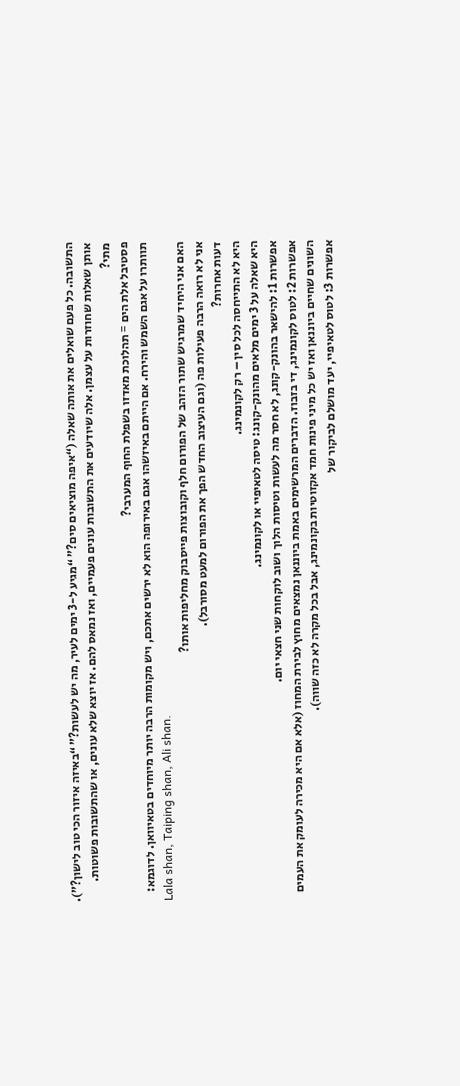התשובה. כל פעם שואלים את אותה שאלה (“איפה מוציאים סים?” “מגיע ל-3 ימים לעיר, מה יש לעשות?” “באיזה איזור הכי טוב לישון?”). אותן שאלות שחוזרות על עצמן. אלה שיודעים את התשובות עונים פעמיים, ואז נמאס להם. אז יוצא שלא עונים, או שהתשובות פשוטות.
מתי?
פסטיבל אלת הים = תהלוכת מאדזו בשפלת החוף המערבי?
תוותרו על אגם השמש והירח. אם הייתם באיזשהו אגם באירופה הוא לא ירשים אתכם, ויש מקומות הרבה יותר מיוחדים בטאיוואן. לדוגמא:
Lala shan, Taiping shan, Ali shan.
האם אני היחיד שמרגיש שתור הזהב של הפורום חלף וקובוצות פייסבוק מחליפות אותו?
אני לא רואה הרבה פעילות פה (וגם העיצוב החדש הפך את הפורום למעט מסורבל).
דעות אחרות?
היא לא התייחסה לכל סין – רק לקונמינג.
היא שאלה על 3 ימים מלאים מהונק-קונג: טיסה לטאיפיי או לקונמינג.
אפשרות 1: להישאר בהונק-קונג, לא חסר מה לעשות וטיסות הלוך ושוב לוקחות שני חצאי יום.
אפשרות 2: לטוס לקונמינג, די בזבוז. הדברים המרשימים באמת ביוננאן נמצאים מחוץ לבירת המחוז (אלא אם היא מכירה לעומק את העמים השונים שחיים ביוננאן ואז יש כל מיני פינות חמד אקזוטיות בקונמינג, אבל בכל מקרה לא כזה שווה).
אפשרות 3: לטוס לטאיפיי, יעד מושלם לביקור של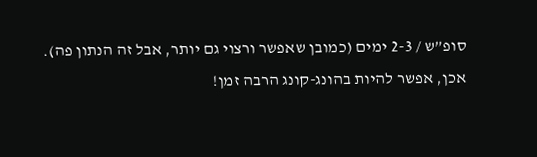סופ”ש / 2-3 ימים (כמובן שאפשר ורצוי גם יותר, אבל זה הנתון פה).
אכן, אפשר להיות בהונג-קונג הרבה זמן!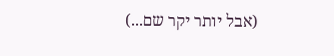(אבל יותר יקר שם...)